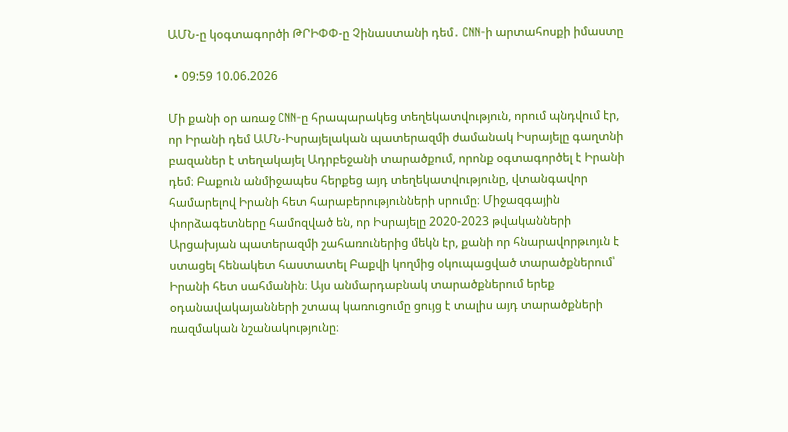ԱՄՆ-ը կօգտագործի ԹՐԻՓՓ-ը Չինաստանի դեմ․ CNN-ի արտահոսքի իմաստը

  • 09:59 10.06.2026

Մի քանի օր առաջ CNN-ը հրապարակեց տեղեկատվություն, որում պնդվում էր, որ Իրանի դեմ ԱՄՆ-Իսրայելական պատերազմի ժամանակ Իսրայելը գաղտնի բազաներ է տեղակայել Ադրբեջանի տարածքում, որոնք օգտագործել է Իրանի դեմ։ Բաքուն անմիջապես հերքեց այդ տեղեկատվությունը, վտանգավոր համարելով Իրանի հետ հարաբերությունների սրումը։ Միջազգային փորձագետները համոզված են, որ Իսրայելը 2020-2023 թվականների Արցախյան պատերազմի շահառուներից մեկն էր, քանի որ հնարավորթւոյւն է ստացել հենակետ հաստատել Բաքվի կողմից օկուպացված տարածքներում՝ Իրանի հետ սահմանին։ Այս անմարդաբնակ տարածքներում երեք օդանավակայանների շտապ կառուցումը ցույց է տալիս այդ տարածքների ռազմական նշանակությունը։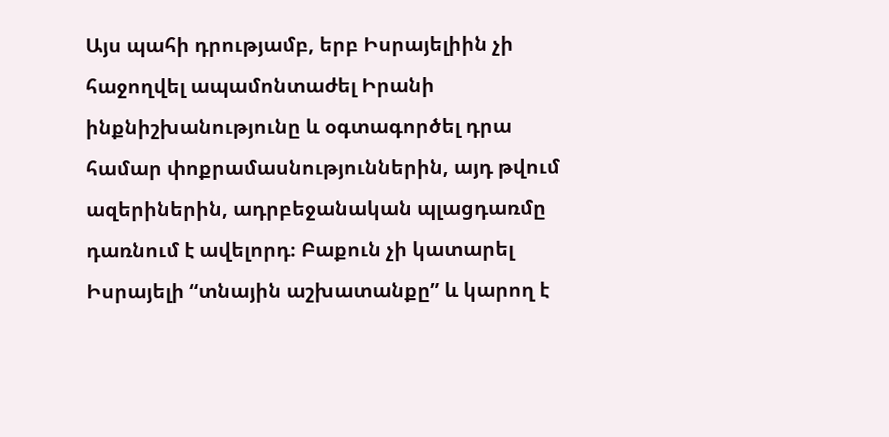Այս պահի դրությամբ, երբ Իսրայելիին չի հաջողվել ապամոնտաժել Իրանի ինքնիշխանությունը և օգտագործել դրա համար փոքրամասնություններին, այդ թվում ազերիներին, ադրբեջանական պլացդառմը դառնում է ավելորդ։ Բաքուն չի կատարել Իսրայելի “տնային աշխատանքը” և կարող է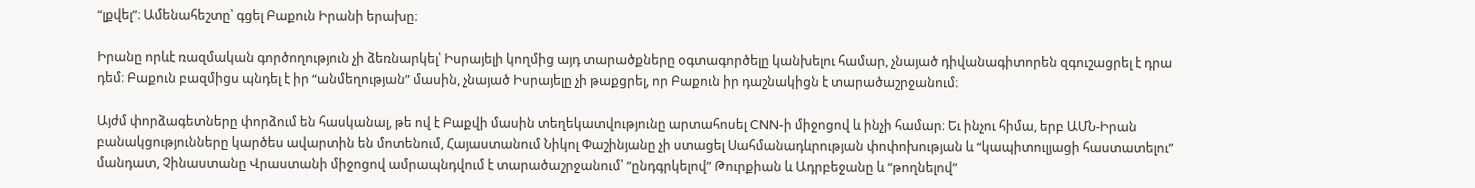“լքվել”։ Ամենահեշտը՝ գցել Բաքուն Իրանի երախը։

Իրանը որևէ ռազմական գործողություն չի ձեռնարկել՝ Իսրայելի կողմից այդ տարածքները օգտագործելը կանխելու համար, չնայած դիվանագիտորեն զգուշացրել է դրա դեմ։ Բաքուն բազմիցս պնդել է իր “անմեղության” մասին, չնայած Իսրայելը չի թաքցրել, որ Բաքուն իր դաշնակիցն է տարածաշրջանում։

Այժմ փորձագետները փորձում են հասկանալ, թե ով է Բաքվի մասին տեղեկատվությունը արտահոսել CNN-ի միջոցով և ինչի համար։ Եւ ինչու հիմա, երբ ԱՄՆ-Իրան բանակցությունները կարծես ավարտին են մոտենում, Հայաստանում Նիկոլ Փաշինյանը չի ստացել Սահմանադևրության փոփոխության և “կապիտուլյացի հաստատելու” մանդատ, Չինաստանը Վրաստանի միջոցով ամրապնդվում է տարածաշրջանում՝ “ընդգրկելով” Թուրքիան և Ադրբեջանը և “թողնելով”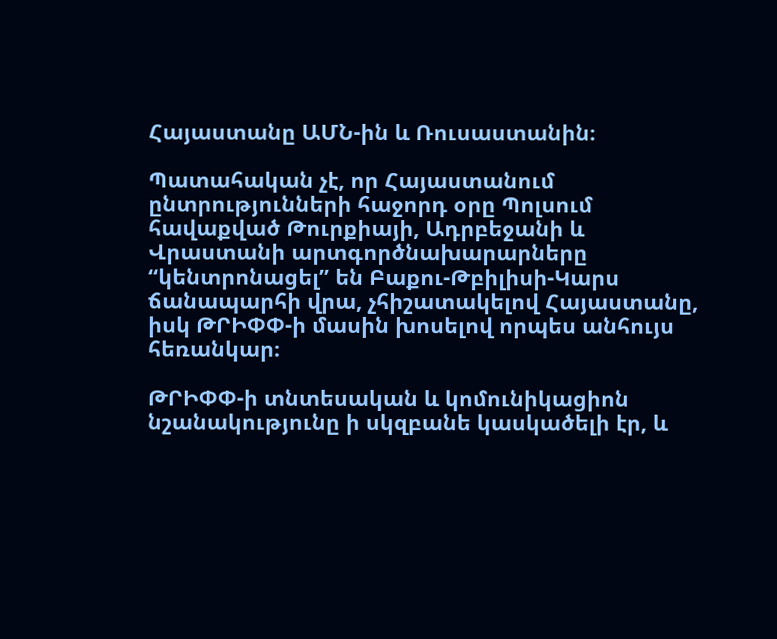Հայաստանը ԱՄՆ-ին և Ռուսաստանին։

Պատահական չէ, որ Հայաստանում ընտրությունների հաջորդ օրը Պոլսում հավաքված Թուրքիայի, Ադրբեջանի և Վրաստանի արտգործնախարարները “կենտրոնացել” են Բաքու-Թբիլիսի-Կարս ճանապարհի վրա, չհիշատակելով Հայաստանը, իսկ ԹՐԻՓՓ-ի մասին խոսելով որպես անհույս հեռանկար։

ԹՐԻՓՓ-ի տնտեսական և կոմունիկացիոն նշանակությունը ի սկզբանե կասկածելի էր, և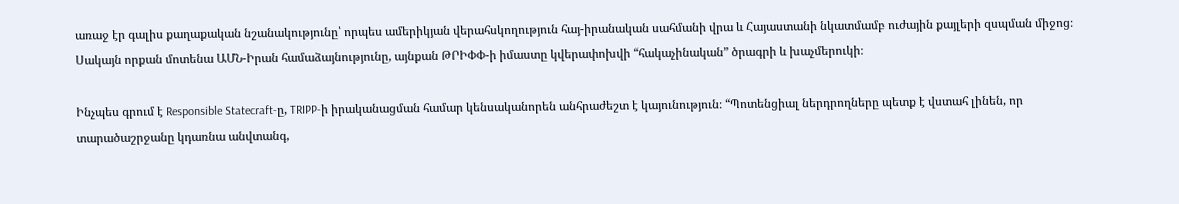առաջ էր գալիս քաղաքական նշանակությունը՝ որպես ամերիկյան վերահսկողություն հայ-իրանական սահմանի վրա և Հայաստանի նկատմամբ ուժային քայլերի զսպման միջոց։ Սակայն որքան մոտենա ԱՄՆ-Իրան համաձայնությունը, այնքան ԹՐԻՓՓ-ի իմաստը կվերափոխվի “հակաչինական” ծրագրի և խաչմերուկի։

Ինչպես գրում է Responsible Statecraft-ը, TRIPP-ի իրականացման համար կենսականորեն անհրաժեշտ է կայունություն։ “Պոտենցիալ ներդրողները պետք է վստահ լինեն, որ տարածաշրջանը կդառնա անվտանգ,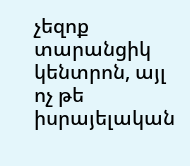չեզոք տարանցիկ կենտրոն, այլ ոչ թե իսրայելական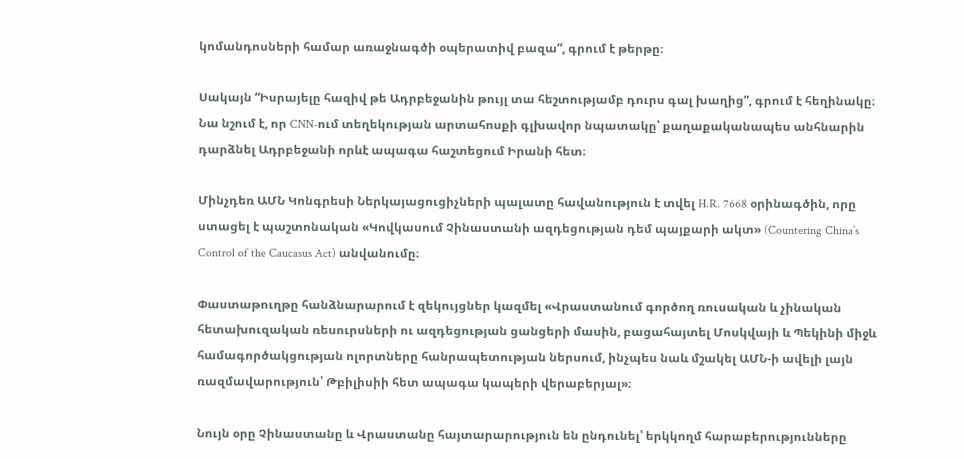կոմանդոսների համար առաջնագծի օպերատիվ բազա”, գրում է թերթը։

Սակայն “Իսրայելը հազիվ թե Ադրբեջանին թույլ տա հեշտությամբ դուրս գալ խաղից”, գրում է հեղինակը։ Նա նշում է, որ CNN-ում տեղեկության արտահոսքի գլխավոր նպատակը՝ քաղաքականապես անհնարին դարձնել Ադրբեջանի որևէ ապագա հաշտեցում Իրանի հետ։

Մինչդեռ ԱՄՆ Կոնգրեսի Ներկայացուցիչների պալատը հավանություն է տվել H.R. 7668 օրինագծին, որը ստացել է պաշտոնական «Կովկասում Չինաստանի ազդեցության դեմ պայքարի ակտ» (Countering China’s Control of the Caucasus Act) անվանումը։

Փաստաթուղթը հանձնարարում է զեկույցներ կազմել «Վրաստանում գործող ռուսական և չինական հետախուզական ռեսուրսների ու ազդեցության ցանցերի մասին, բացահայտել Մոսկվայի և Պեկինի միջև համագործակցության ոլորտները հանրապետության ներսում, ինչպես նաև մշակել ԱՄՆ-ի ավելի լայն ռազմավարություն՝ Թբիլիսիի հետ ապագա կապերի վերաբերյալ»։

Նույն օրը Չինաստանը և Վրաստանը հայտարարություն են ընդունել՝ երկկողմ հարաբերությունները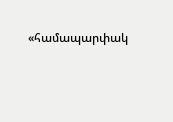«համապարփակ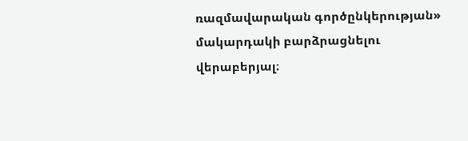ռազմավարական գործընկերության» մակարդակի բարձրացնելու վերաբերյալ։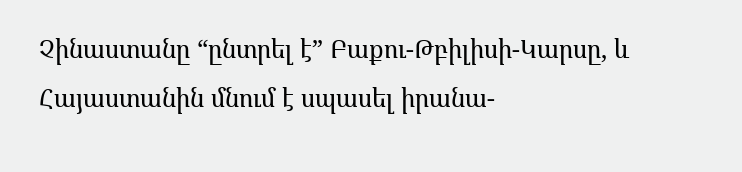Չինաստանը “ընտրել է” Բաքու-Թբիլիսի-Կարսը, և Հայաստանին մնում է սպասել իրանա-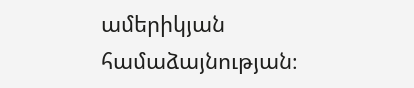ամերիկյան համաձայնության։